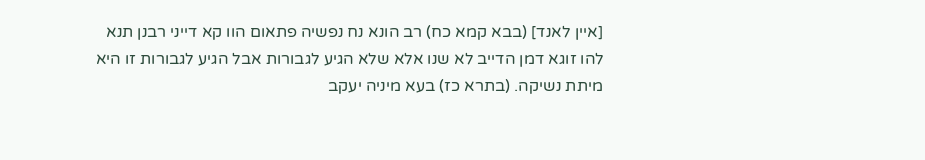[איין לאנד] (בבא קמא כח) רב הונא נח נפשיה פתאום הוו קא דייני רבנן תנא להו זוגא דמן הדייב לא שנו אלא שלא הגיע לגבורות אבל הגיע לגבורות זו היא מיתת נשיקה. (בתרא כז) בעא מיניה יעקב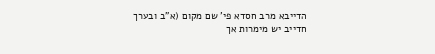הדייבא מרב חסדא פי' שם מקום (א"ב ובערך חדייב יש מימרות אך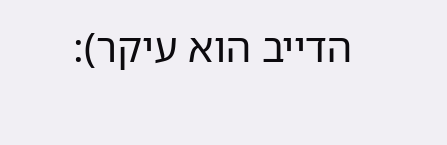הדייב הוא עיקר):